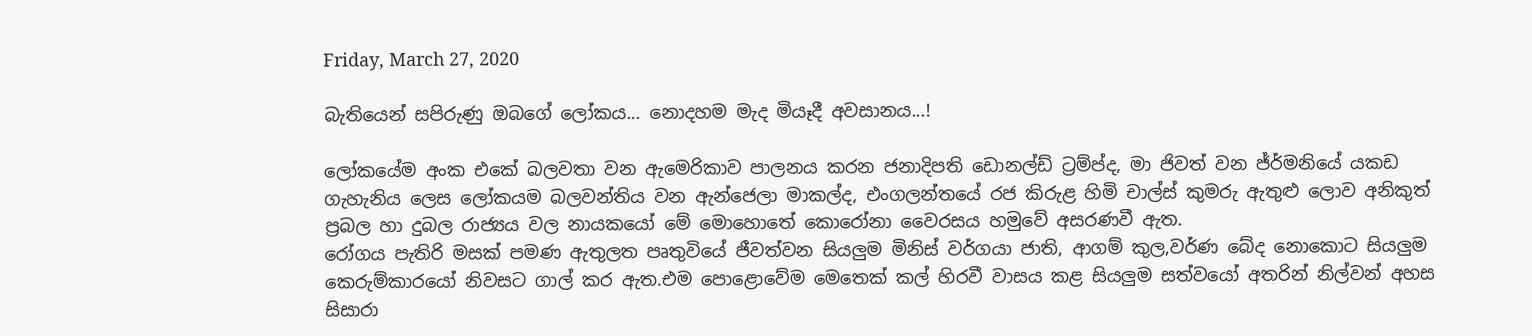Friday, March 27, 2020

බැතියෙන් සපිරුණු ඔබගේ ලෝකය... නොදහම මැද මියෑදී අවසානය...!

ලෝකයේම අංක එකේ බලවතා වන ඇමෙරිකාව පාලනය කරන ජනාදිපති ඩොනල්ඩ් ට්‍රම්ප්ද, මා ජිවත් වන ජ්ර්මනියේ යකඩ ගැහැනිය ලෙස ලෝකයම බලවන්තිය වන ඇන්ජෙලා මාකල්ද, එංගලන්තයේ රජ කිරුළ හිමි චාල්ස් කුමරු ඇතුළු ලොව අනිකුත් ප්‍රබල හා දුබල රාජ්‍යය වල නායකයෝ මේ මොහොතේ කොරෝනා වෛරසය හමුවේ අසරණවී ඇත.
රෝගය පැතිරි මසක් පමණ ඇතුලත පෘතුවියේ ජීවත්වන සියලුම මිනිස් වර්ගයා ජාති, ආගම් කුල,වර්ණ බේද නොකොට සියලුම කෙරුම්කාරයෝ නිවසට ගාල් කර ඇත.එම පොළොවේම මෙතෙක් කල් හිරවී වාසය කළ සියලුම සත්වයෝ අතරින් නිල්වන් අහස සිසාරා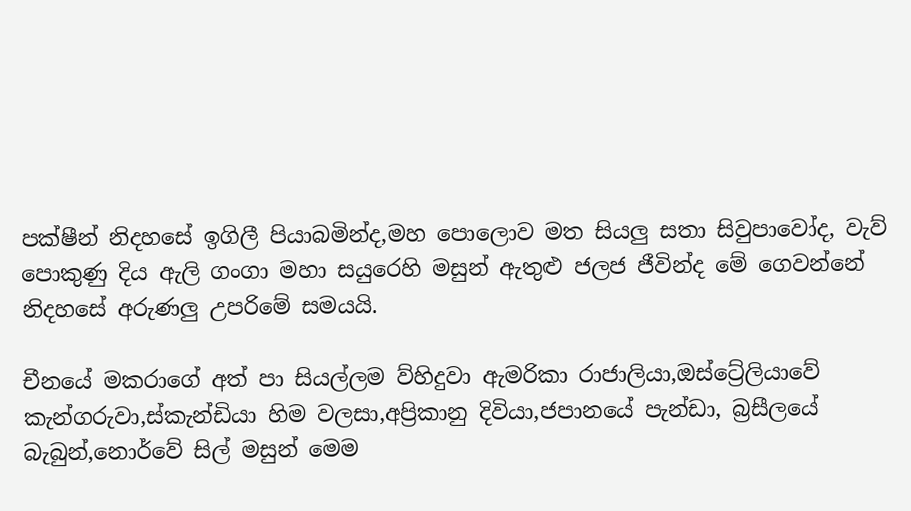පක්ෂීන් නිදහසේ ඉගිලී පියාබමින්ද,මහ පොලොව මත සියලු සතා සිවුපාවෝද, වැව් පොකුණු දිය ඇලි ගංගා මහා සයුරෙහි මසුන් ඇතුළු ජලජ ජීවින්ද මේ ගෙවන්නේ නිදහසේ අරුණලු උපරිමේ සමයයි.

චීනයේ මකරාගේ අත් පා සියල්ලම ව්හිදුවා ඇමරිකා රාජාලියා,ඔස්ට්‍රේලියාවේ කැන්ගරුවා,ස්කැන්ඩියා හිම වලසා,අප්‍රිකානු දිවියා,ජපානයේ පැන්ඩා, බ්‍රසීලයේ බැබුන්,නොර්වේ සිල් මසුන් මෙම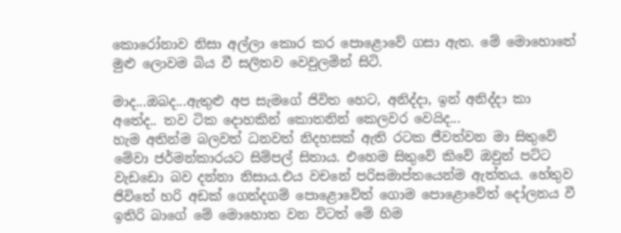කොරෝනාව නිසා අල්ලා කොර කර පොළොවේ ගසා ඇත. මේ මොහොතේ මුළු ලොවම බිය වී සලිතව වෙවුලමින් සිටි.

මාද...ඔබද...ඇතුළු අප සැමගේ ජිවිත හෙට, අනිද්දා, ඉන් අනිද්දා කා අතේද.. තව ටික දොහකින් කොතනින් කෙලවර වෙයිද...
හැම අතින්ම බලවත් ධනවත් නිදහසක් ඇති රටක ජීවත්වන මා සිතුවේ මේවා ජර්මන්කාරයට සිම්පල් සිතාය. එහෙම සිතුවේ කිවේ ඔවුන් පට්ට වැඩඩො බව දන්නා නිසාය.එය වචනේ පරිසමාප්තයෙන්ම ඇත්තය. හේතුව ජිවිතේ හරි අඩක් ගෙන්දගම් පොළොවේත් ගොම පොළොවේත් දෝලනය වී ඉතිරි බාගේ මේ මොහොත වන විටත් මේ හිම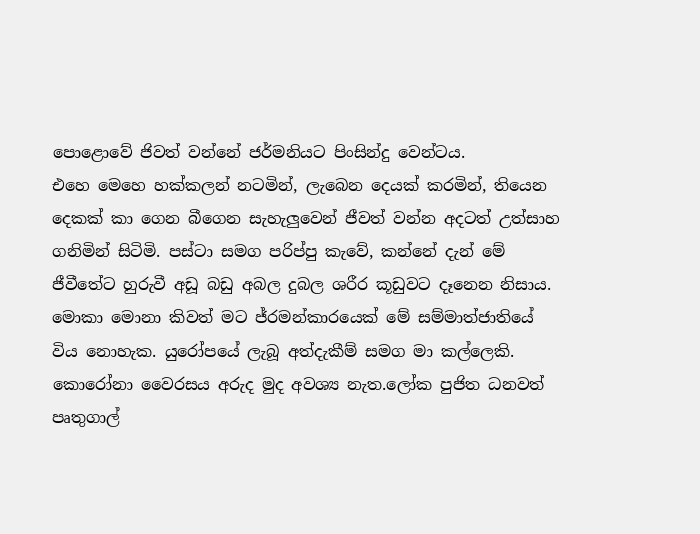පොළොවේ ජිවත් වන්නේ ජර්මනියට පිංසින්දු වෙන්ටය.
එහෙ මෙහෙ හක්කලන් නටමින්, ලැබෙන දෙයක් කරමින්, තියෙන දෙකක් කා ගෙන බීගෙන සැහැලුවෙන් ජීවත් වන්න අදටත් උත්සාහ ගනිමින් සිටිමි. පස්ටා සමග පරිප්පු කැවේ, කන්නේ දැන් මේ ජීවීතේට හුරුවී අඩූ බඩු අබල දුබල ශරීර කූඩුවට දෑනෙන නිසාය. මොකා මොනා කිවත් මට ජ්රමන්කාරයෙක් මේ සම්මාත්ජාතියේ විය නොහැක. යුරෝපයේ ලැබූ අත්දැකීම් සමග මා කල්ලෙකි.
කොරෝනා වෛරසය අරුද මුද අවශ්‍ය නැත.ලෝක පුජිත ධනවත් පෘතුගාල්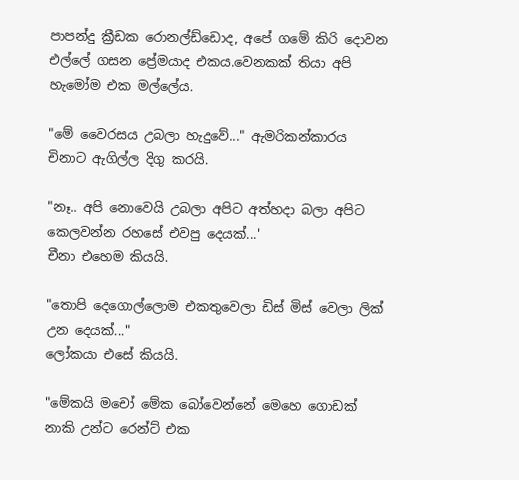පාපන්දු ක්‍රීඩක රොනල්ඩ්ඩොද, අපේ ගමේ කිරි දොවන එල්ලේ ගසන ප්‍රේමයාද එකය.වෙනකක් තියා අපි හැමෝම එක මල්ලේය.

"මේ වෛරසය උබලා හැදුවේ..." ඇමරිකන්කාරය චිනාට ඇගිල්ල දිගු කරයි.

"නෑ.. අපි නොවෙයි උබලා අපිට අත්හදා බලා අපිට කෙලවන්න රහසේ එවපු දෙයක්...'
චීනා එහෙම කියයි.

"තොපි දෙගොල්ලොම එකතුවෙලා ඩිස් මිස් වෙලා ලික් උන දෙයක්..."
ලෝකයා එසේ කියයි.

"මේකයි මචෝ මේක බෝවෙන්නේ මෙහෙ ගොඩක් නාකි උන්ට රෙන්ට් එක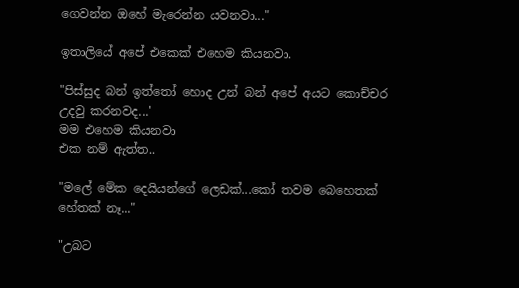ගෙවන්න ඔහේ මැරෙන්න යවනවා..."

ඉතාලියේ අපේ එකෙක් එහෙම කියනවා.

"පිස්සුද බන් ඉත්තෝ හොද උන් බන් අපේ අයට කොච්චර උදවු කරනවද...'
මම එහෙම කියනවා
එක නම් ඇත්ත..

"මලේ මේක දෙයියන්ගේ ලෙඩක්...කෝ තවම බෙහෙතක් හේතක් නෑ..."

"උබට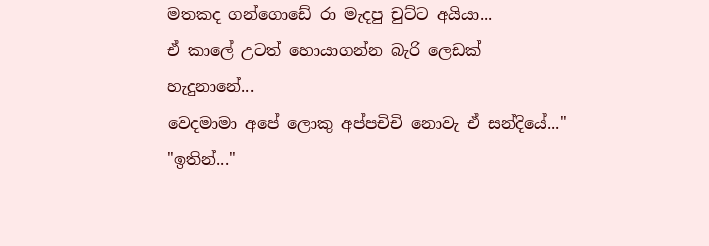මතකද ගන්ගොඩේ රා මැදපු චුට්ට අයියා...
ඒ කාලේ උටත් හොයාගන්න බැරි ලෙඩක් හැදුනානේ...
වෙදමාමා අපේ ලොකු අප්පචිචි නොවැ ඒ සන්දියේ..."
"ඉතින්..."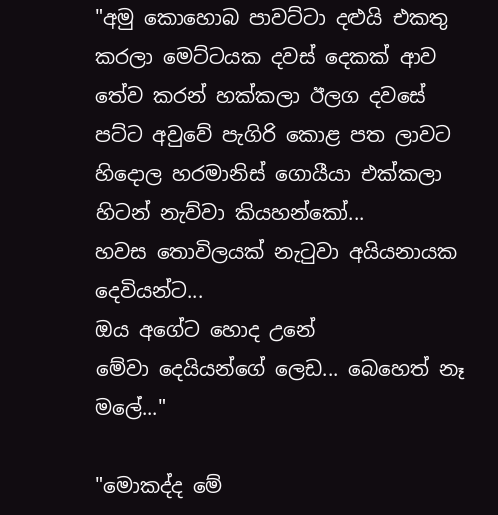"අමු කොහොබ පාවට්ටා දළුයි එකතු කරලා මෙට්ටයක දවස් දෙකක් ආව තේව කරන් හක්කලා ඊලග දවසේ පට්ට අවුවේ පැගිරි කොළ පත ලාවට හිදොල හරමානිස් ගොයීයා එක්කලා හිටන් නැව්වා කියහන්කෝ...
හවස තොවිලයක් නැටුවා අයියනායක දෙවියන්ට...
ඔය අගේට හොද උනේ
මේවා දෙයියන්ගේ ලෙඩ... බෙහෙත් නෑ මලේ..."

"මොකද්ද මේ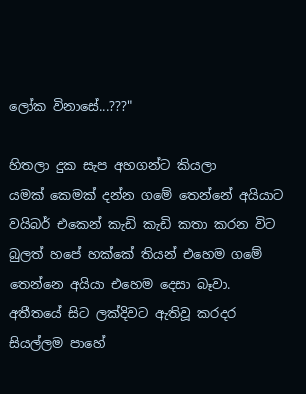ලෝක විනාසේ...???"

හිතලා දුක සැප අහගන්ට කියලා
යමක් කෙමක් දන්න ගමේ තෙන්නේ අයියාට වයිබර් එකෙන් කැඩි කැඩි කතා කරන විට බුලත් හපේ හක්කේ තියන් එහෙම ගමේ තෙන්නෙ අයියා එහෙම දෙසා බෑවා.
අතීතයේ සිට ලක්දිවට ඇතිවූ කරදර සියල්ලම පාහේ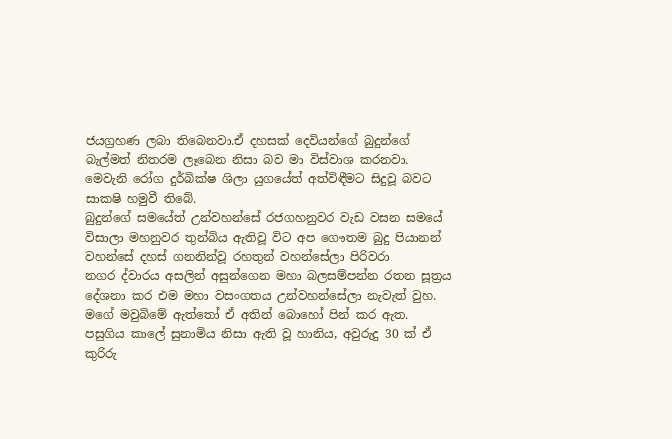ජයග්‍රහණ ලබා තිබෙනවා.ඒ දහසක් දෙවියන්ගේ බුදුන්ගේ බැල්මත් නිතරම ලෑබෙන නිසා බව මා විස්වාශ කරනවා.
මෙවැනි රෝග දුර්බික්ෂ ශිලා යුගයේත් අත්විඳීමට සිදුවූ බවට සාකෂි හමුවී තිබේ.
බුදුන්ගේ සමයේත් උන්වහන්සේ රජගහනුවර වැඩ වසන සමයේ විසාලා මහනුවර තුන්බිය ඇතිවූ විට අප ගෞතම බුදු පියානන් වහන්සේ දහස් ගනනින්වූ රහතුන් වහන්සේලා පිරිවරා
නගර ද්වාරය අසලින් අසුන්ගෙන මහා බලසම්පන්න රතන සූත්‍රය දේශනා කර එම මහා වසංගතය උන්වහන්සේලා නැවැත් වුහ.
මගේ මවුබිමේ ඇත්තෝ ඒ අතින් බොහෝ පින් කර ඇත.
පසුගිය කාලේ සුනාමිය නිසා ඇති වූ හානිය, අවුරුදු 30 ක් ඒ කුරිරු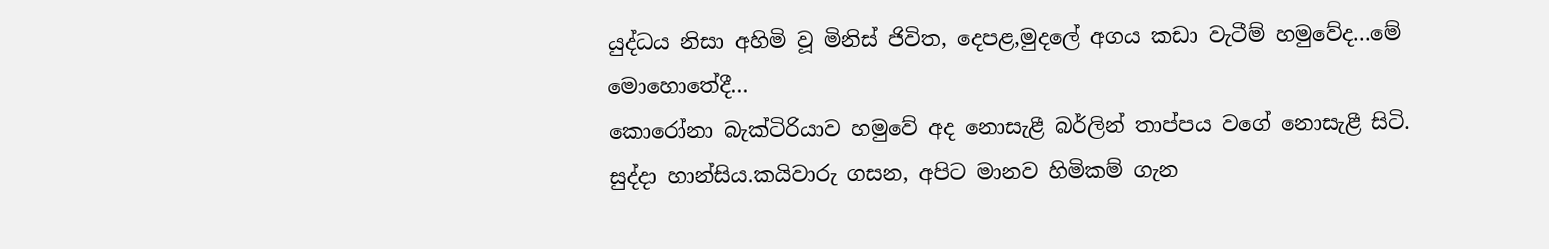යුද්ධය නිසා අහිමි වූ මිනිස් ජිවිත, දෙපළ,මුදලේ අගය කඩා වැටීම් හමුවේද...මේ මොහොතේදී...
කොරෝනා බැක්ටිරියාව හමුවේ අද නොසැළී බර්ලින් තාප්පය වගේ නොසැළී සිටි.
සුද්දා හාන්සිය.කයිවාරු ගසන, අපිට මානව හිමිකම් ගැන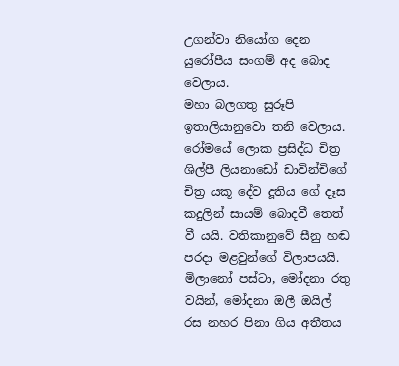උගන්වා නියෝග දෙන යුරෝපීය සංගම් අද බොද වෙලාය.
මහා බලගතු සුරූපි ඉතාලියානුවො තනි වෙලාය. රෝමයේ ලොක ප්‍රසිද්ධ චිත්‍ර ශිල්පී ලියනාඩෝ ඩාවින්චිගේ චිත්‍ර යකූ දේව දූතිය ගේ දෑස කදුලින් සායම් බොදවී තෙත් වී යයි. වතිකානුවේ සීනු හඬ පරදා මළවුන්ගේ විලාපයයි. මිලානෝ පස්ටා, මෝදනා රතු වයින්, මෝදනා ඔලී ඔයිල් රස නහර පිනා ගිය අතීතය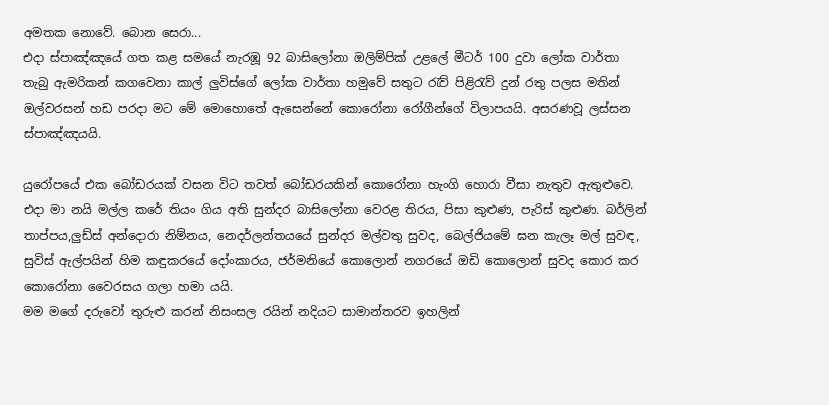අමතක නොවේ. බොන සෙරා...
එදා ස්පාඤ්ඤයේ ගත කළ සමයේ නැරඹූ 92 බාසිලෝනා ඔලිම්පික් උළලේ මීටර් 100 දුවා ලෝක වාර්තා තැබු ඇමරිකන් කගවෙනා කාල් ලුවිස්ගේ ලෝක වාර්තා හමුවේ සතුට රැව් පිළිරැව් දුන් රතු පලස මතින් ඔල්වරසන් හඩ පරදා මට මේ මොහොතේ ඇසෙන්නේ කොරෝනා රෝගීන්ගේ විලාපයයි. අසරණවූ ලස්සන ස්පාඤ්ඤයයි.

යුරෝපයේ එක බෝඩරයක් වසන විට තවත් බෝඩරයකින් කොරෝනා හැංගි හොරා වීසා නැතුව ඇතුළුවෙ.
එදා මා නයි මල්ල කරේ තියං ගිය අති සුන්දර බාසිලෝනා වෙරළ තිරය, පිසා කුළුණ, පැරිස් කුළුණ. බර්ලින් තාප්පය,ලුඩ්ස් අන්දොරා නිම්නය, නෙදර්ලන්තයයේ සුන්දර මල්වතු සුවද, බෙල්ජියමේ ඝන කැලෑ මල් සුවඳ, සුවිස් ඇල්පයින් හිම කඳුකරයේ දෝංකාරය, ජර්මනියේ කොලොන් නගරයේ ඔඩි කොලොන් සුවද කොර කර කොරෝනා වෛරසය ගලා හමා යයි.
මම මගේ දරුවෝ තුරුළු කරන් නිසංසල රයින් නදියට සාමාන්තරව ඉහලින්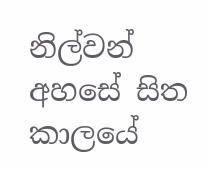නිල්වන් අහසේ සිත කාලයේ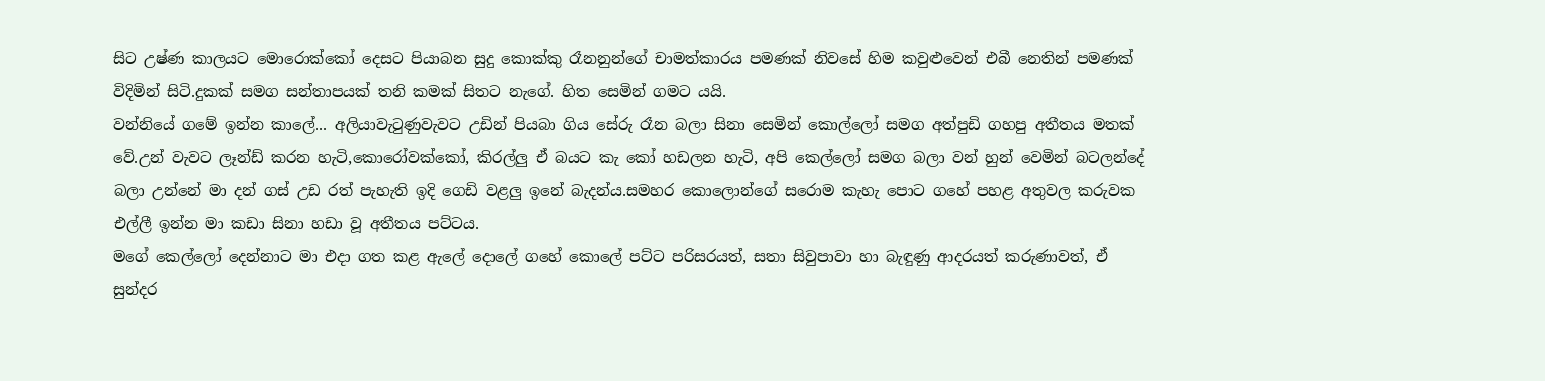සිට උෂ්ණ කාලයට මොරොක්කෝ දෙසට පියාබන සුදු කොක්කු රෑනනුන්ගේ චාමත්කාරය පමණක් නිවසේ හිම කවුළුවෙන් එබී නෙතින් පමණක් විදිමින් සිටි.දුකක් සමග සන්තාපයක් තනි කමක් සිතට නැගේ. හිත සෙමින් ගමට යයි.
වන්නියේ ගමේ ඉන්න කාලේ... අලියාවැටුණුවැවට උඩින් පියබා ගිය සේරු රෑන බලා සිනා සෙමින් කොල්ලෝ සමග අත්පුඩි ගහපු අතීතය මතක් වේ.උන් වැවට ලෑන්ඩ් කරන හැටි,කොරෝවක්කෝ, කිරල්ලු ඒ බයට කැ කෝ හඩලන හැටි, අපි කෙල්ලෝ සමග බලා වන් හුන් වෙමින් බටලන්දේ බලා උන්නේ මා දන් ගස් උඩ රත් පැහැති ඉදි ගෙඩි වළලු ඉනේ බැදන්ය.සමහර කොලොන්ගේ සරොම කැහැ පොට ගහේ පහළ අතුවල කරුවක එල්ලී ඉන්න මා කඩා සිනා හඩා වූ අතීතය පට්ටය.
මගේ කෙල්ලෝ දෙන්නාට මා එදා ගත කළ ඇලේ දොලේ ගහේ කොලේ පට්ට පරිසරයත්, සතා සිවුපාවා හා බැඳුණු ආදරයත් කරුණාවත්, ඒ සුන්දර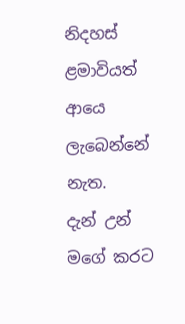නිදහස් ළමාවියත් ආයෙ ලැබෙන්නේ නැත.
දැන් උන් මගේ කරට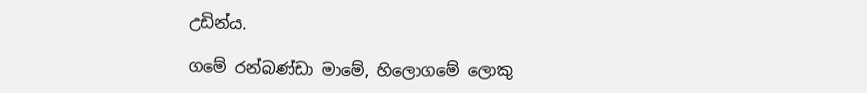උඩින්ය.

ගමේ රන්බණ්ඩා මාමේ, හිලොගමේ ලොකු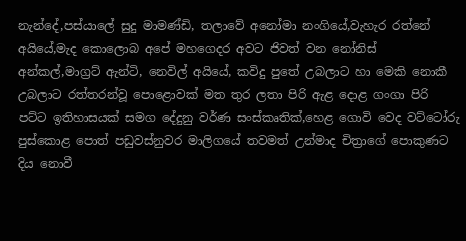නැන්දේ,පස්යාලේ සුදු මාමණ්ඩි, තලාවේ අනෝමා නංගියේ,වැහැර රත්නේ අයියේ,මැද කොලොබ අපේ මහගෙදර අවට ජිවත් වන නෝනිස් අන්කල්,මාග්‍රට් ඇන්ටි, නෙවිල් අයියේ, කවිදු පුතේ උබලාට හා මෙකි නොකී උබලාට රත්‍තරන්වූ පොළොවක් මත තුර ලතා පිරි ඇළ දොළ ගංගා පිරි පට්ට ඉතිහාසයක් සමග දේදුනු වර්ණ සංස්කෘතික්,හෙළ ගොවි වෙද වට්ටෝරු පුස්කොළ පොත් පඩුවස්නුවර මාලිගයේ තවමත් උන්මාද චිත්‍රාගේ පොකුණට දිය නොවී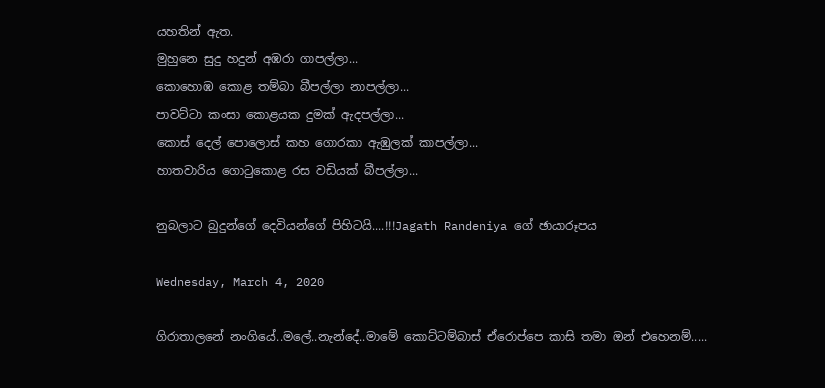යහතින් ඇත.
මුහුනෙ සුදු හදුන් අඹරා ගාපල්ලා...
කොහොඹ කොළ තම්බා බීපල්ලා නාපල්ලා...
පාවට්ටා කංසා කොළයක දුමක් ඇදපල්ලා...
කොස් දෙල් පොලොස් කහ ගොරකා ඇඹුලක් කාපල්ලා...
හාතවාරිය ගොටුකොළ රස වඩියක් බීපල්ලා...

නුබලාට බුදුන්ගේ දෙවියන්ගේ පිහිටයි....!!!Jagath Randeniya ගේ ඡායාරූපය

Wednesday, March 4, 2020

ගිරාතාලනේ නංගියේ..මලේ..නැන්දේ..මාමේ කොට්ටම්බාස් ඒරොප්පෙ කාසි තමා ඔන් එහෙනම්.....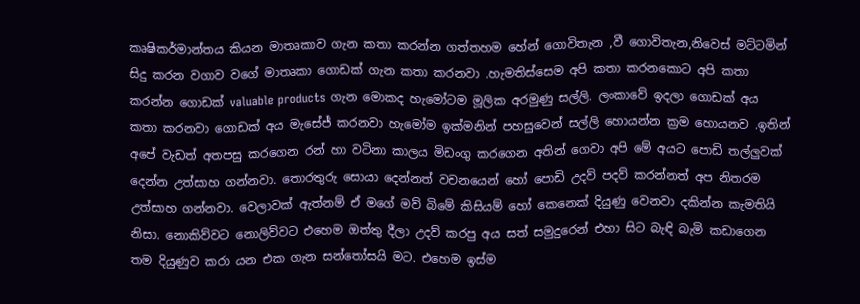කෘෂිකර්මාන්තය කියන මාතෘකාව ගැන කතා කරන්න ගත්තහම හේන් ගොවිතැන ,වී ගොවිතැන,නිවෙස් මට්ටමින් සිදු කරන වගාව වගේ මාතෘකා ගොඩක් ගැන කතා කරනවා .හැමතිස්සෙම අපි කතා කරනකොට අපි කතා කරන්න ගොඩක් valuable products ගැන මොකද හැමෝටම මූලික අරමුණු සල්ලි. ලංකාවේ ඉදලා ගොඩක් අය කතා කරනවා ගොඩක් අය මැසේජ් කරනවා හැමෝම ඉක්මනින් පහසුවෙන් සල්ලි හොයන්න ක්‍රම හොයනව .ඉතින් අපේ වැඩත් අතපසු කරගෙන රන් හා වටිනා කාලය මිඩංගු කරගෙන අතින් ගෙවා අපි මේ අයට පොඩි තල්ලුවක් දෙන්න උත්සාහ ගන්නවා. තොරතුරු සොයා දෙන්නත් වචනයෙන් හෝ පොඩි උදව් පදව් කරන්නත් අප නිතරම උත්සාහ ගන්නවා. වෙලාවක් ඇත්නම් ඒ මගේ මව් බිමේ කිසියම් හෝ කෙනෙක් දියුණු වෙනවා දකින්න කැමතියි නිසා. නොකිව්වට නොලිව්වට එහෙම ඔත්තු දීලා උදව් කරපු අය සත් සමුදුරෙන් එහා සිට බැඳි බැමි කඩාගෙන තම දියුණුව කරා යන එක ගැන සන්තෝසයි මට. එහෙම ඉස්ම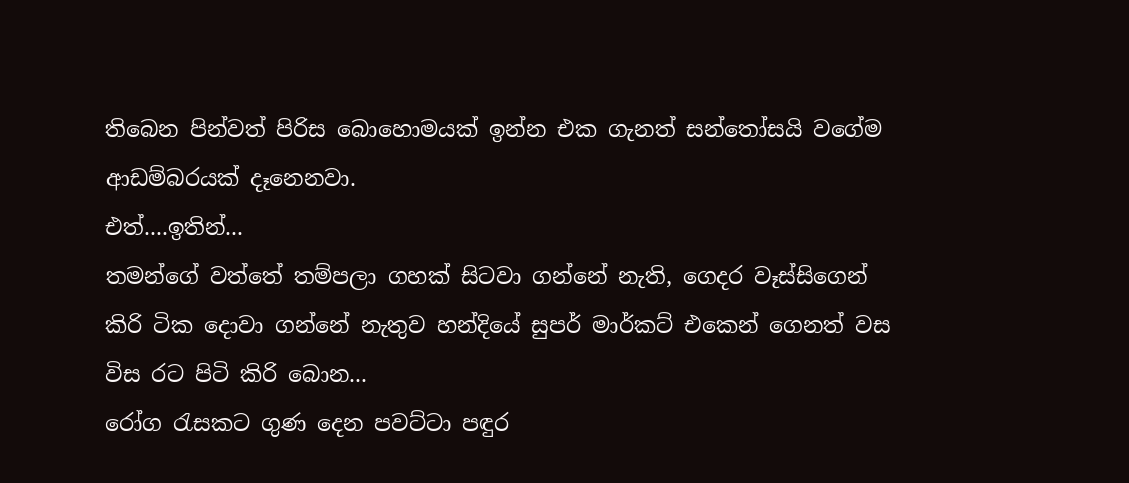තිබෙන පින්වත් පිරිස බොහොමයක් ඉන්න එක ගැනත් සන්තෝසයි වගේම ආඩම්බරයක් දෑනෙනවා.
එත්....ඉතින්...
තමන්ගේ වත්තේ තම්පලා ගහක් සිටවා ගන්නේ නැති, ගෙදර වෑස්සිගෙන් කිරි ටික දොවා ගන්නේ නැතුව හන්දියේ සුපර් මාර්කට් එකෙන් ගෙනත් වස විස රට පිටි කිරි බොන...
රෝග රැසකට ගුණ දෙන පවට්ටා පඳුර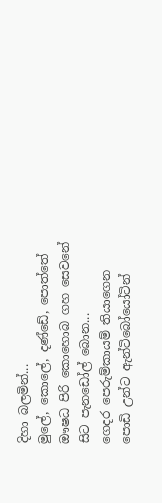දිහා බලමින්...
මුලේ, කොලේ, දණ්ඩේ, පොත්තේ ඖෂධ පිරි කොහොබ ගහ සෙවනේ සිට පැනඩෝල් බොන...
ගෙදර පෙරුම්කායම් තියාගෙන පොඩි උන්ට ඇන්ටිබෝයෝටින්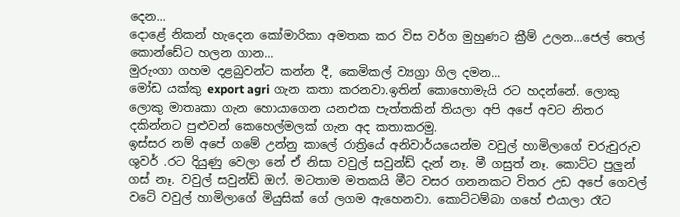දෙන...
දොළේ නිකන් හැදෙන කෝමාරිකා අමතක කර විස වර්ග මුහුණට ක්‍රීම් උලන...ජෙල් තෙල් කොන්ඩේට හලන ගාන...
මුරුංගා ගහම දළබුවන්ට කන්න දී, කෙමිකල් ව්‍යග්‍රා ගිල දමන...
මෝඩ යක්කු export agri ගැන කතා කරනවා.ඉතින් කොහොමැයි රට හදන්නේ. ලොකු ලොකු මාතෘකා ගැන හොයාගෙන යනඑක පැත්තකින් තියලා අපි අපේ අවට නිතර දකින්නට පුළුවන් කෙහෙල්මලක් ගැන අද කතාකරමු.
ඉස්සර නම් අපේ ගමේ උන්නු කාලේ රාත්‍රියේ අනිවාර්යයෙන්ම වවුල් හාමිලාගේ චරුචුරුව ශුවර් .රට දියුණු වෙලා නේ ඒ නිසා වවුල් සවුන්ඩ් දැන් නෑ. මී ගසුත් නෑ. කොට්ට පුලුන් ගස් නෑ. වවුල් සවුන්ඩ් ඔෆ්. මටතාම මතකයි මීට වසර ගනනකට විතර උඩ අපේ ගෙවල් වටේ වවුල් හාමිලාගේ මියුසික් ගේ ලගම ඇහෙනවා. කොට්ටම්බා ගහේ එයාලා රෑට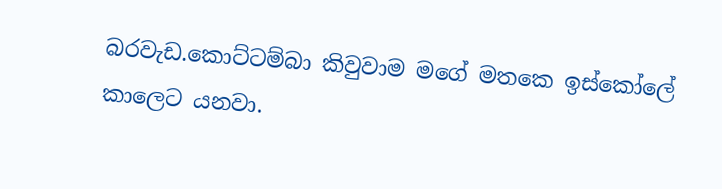බරවැඩ.කොට්ටම්බා කිවුවාම මගේ මතකෙ ඉස්කෝලේ කාලෙට යනවා.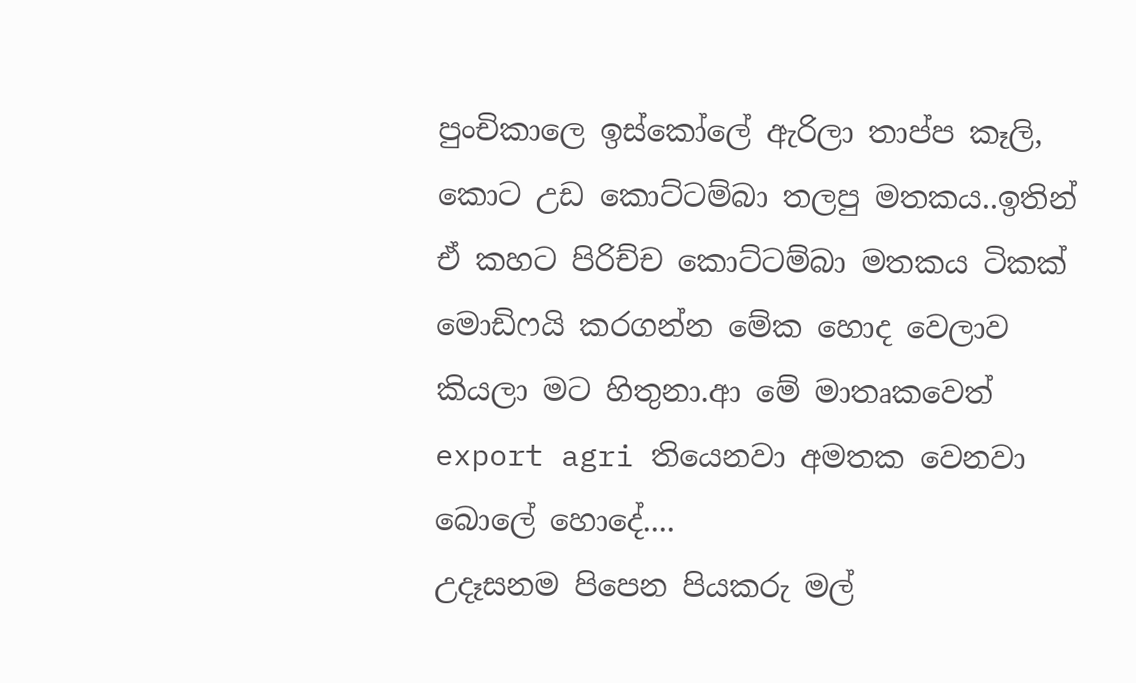පුංචිකාලෙ ඉස්කෝලේ ඇරිලා තාප්ප කෑලි, කොට උඩ කොට්ටම්බා තලපු මතකය..ඉතින් ඒ කහට පිරිච්ච කොට්ටම්බා මතකය ටිකක් මොඩිෆයි කරගන්න මේක හොද වෙලාව කියලා මට හිතුනා.ආ මේ මාතෘකවෙත් export agri තියෙනවා අමතක වෙනවා බොලේ හොදේ....
උදෑසනම පිපෙන පියකරු මල්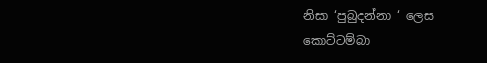නිසා ‘පුබුදන්නා ‘ ලෙස කොට්ටම්බා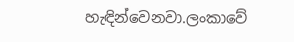හැඳින්වෙනවා.ලංකාවේ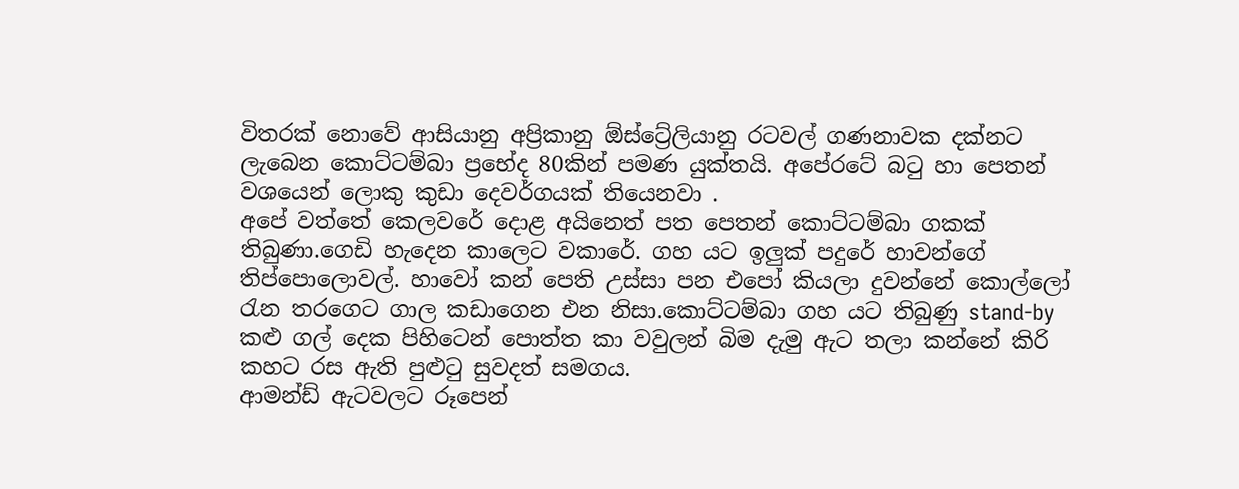විතරක් නොවේ ආසියානු අප්‍රිකානු ඕස්ට්‍රේලියානු රටවල් ගණනාවක දක්නට ලැබෙන කොට්ටම්බා ප්‍රභේද 80කින් පමණ යුක්තයි. අපේරටේ බටු හා පෙතන් වශයෙන් ලොකු කුඩා දෙවර්ගයක් තියෙනවා .
අපේ වත්තේ කෙලවරේ දොළ අයිනෙත් පත පෙතන් කොට්ටම්බා ගකක් තිබුණා.ගෙඩි හැදෙන කාලෙට වකාරේ. ගහ යට ඉලුක් පදුරේ හාවන්ගේ තිප්පොලොවල්. හාවෝ කන් පෙති උස්සා පන එපෝ කියලා දුවන්නේ කොල්ලෝ රැන තරගෙට ගාල කඩාගෙන එන නිසා.කොට්ටම්බා ගහ යට තිබුණු stand-by කළු ගල් දෙක පිහිටෙන් පොත්ත කා වවුලන් බිම දැමු ඇට තලා කන්නේ කිරි කහට රස ඇති පුළුටු සුවදත් සමගය.
ආමන්ඩ් ඇටවලට රූපෙන්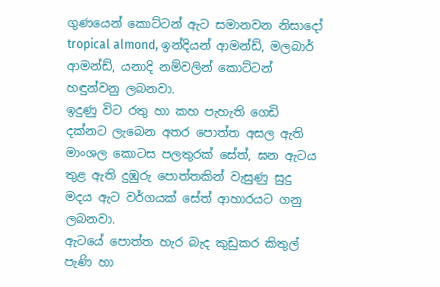ගුණයෙන් කොට්ටන් ඇට සමානවන නිසාදෝ tropical almond, ඉන්දියන් ආමන්ඩ්, මලබාර් ආමන්ඩ්, යනාදි නම්වලින් කොට්ටන් හඳුන්වනු ලබනවා.
ඉදුණු විට රතු හා කහ පැහැති ගෙඩි දක්නට ලැබෙන අතර පොත්ත අසල ඇති මාංශල කොටස පලතුරක් සේත්, ඝන ඇටය තුළ ඇති දුඹුරු පොත්තකින් වැසුණු සුදු මදය ඇට වර්ගයක් සේත් ආහාරයට ගනු ලබනවා.
ඇටයේ පොත්ත හැර බැද කුඩුකර කිතුල් පැණි හා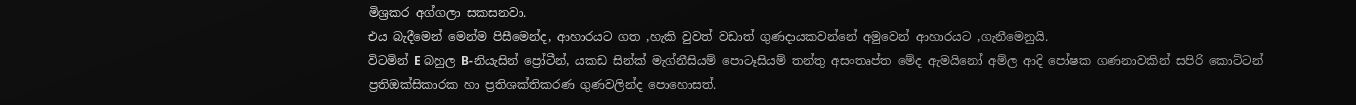මිශ්‍රකර අග්ගලා සකසනවා.
එය බැදීමෙන් මෙන්ම පිසීමෙන්ද, ආහාරයට ගත ,හැකි වුවත් වඩාත් ගුණදායකවන්නේ අමුවෙන් ආහාරයට ,ගැනීමෙනුයි.
විටමින් E බහුල B-නියැසින් ප්‍රෝටීන්, යකඩ සින්ක් මැග්නීසියම් පොටෑසියම් තන්තු අසංතෘප්ත මේද ඇමයිනෝ අම්ල ආදි පෝෂක ගණනාවකින් සපිරි කොට්ටන් ප්‍රතිඔක්සිකාරක හා ප්‍රතිශක්තිකරණ ගුණවලින්ද පොහොසත්.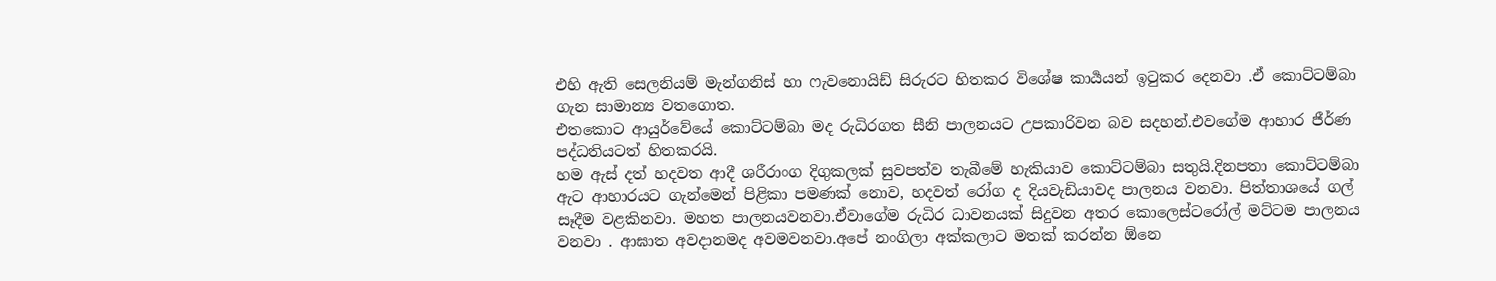එහි ඇති සෙලනියම් මැන්ගනිස් හා ෆැවනොයිඩ් සිරුරට හිතකර විශේෂ කාර්‍යයන් ඉටුකර දෙනවා .ඒ කොට්ටම්බා ගැන සාමාන්‍ය වතගොත.
එතකොට ආයුර්වේයේ කොට්ටම්බා මද රුධිරගත සීනි පාලනයට උපකාරිවන බව සදහන්.එවගේම ආහාර ජීර්ණ පද්ධතියටත් හිතකරයි.
හම ඇස් දත් හදවත ආදී ශරීරාංග දිගුකලක් සුවපත්ව තැබීමේ හැකියාව කොට්ටම්බා සතුයි.දිනපතා කොට්ටම්බා ඇට ආහාරයට ගැන්මෙන් පිළිකා පමණක් නොව, හදවත් රෝග ද දියවැඩියාවද පාලනය වනවා. පිත්තාශයේ ගල් සෑදීම වළකිනවා. මහත පාලනයවනවා.ඒවාගේම රුධිර ධාවනයක් සිදුවන අතර කොලෙස්ටරෝල් මට්ටම පාලනය වනවා . ආඝාත අවදානමද අවමවනවා.අපේ නංගිලා අක්කලාට මතක් කරන්න ඕනෙ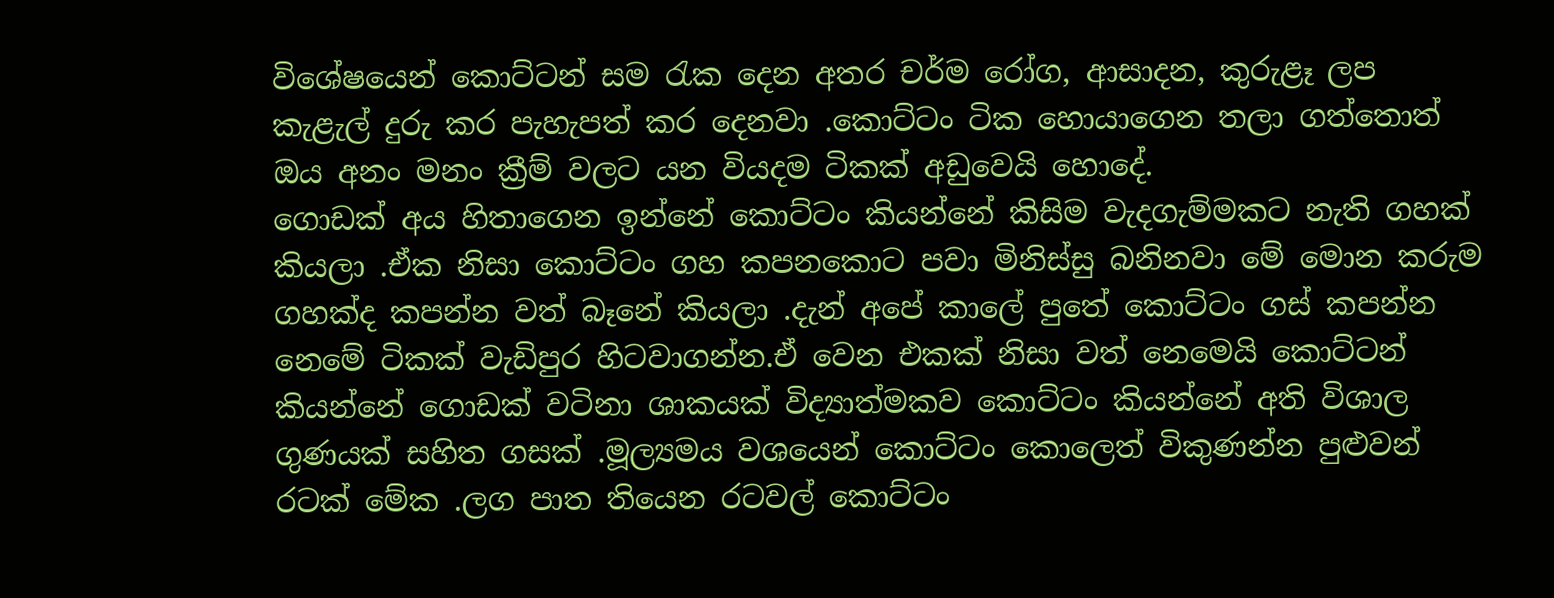විශේෂයෙන් කොට්ටන් සම රැක දෙන අතර චර්ම රෝග, ආසාදන, කුරුළෑ ලප කැළැල් දුරු කර පැහැපත් කර දෙනවා .කොට්ටං ටික හොයාගෙන තලා ගත්තොත් ඔය අනං මනං ක්‍රීම් වලට යන වියදම ටිකක් අඩුවෙයි හොදේ.
ගොඩක් අය හිතාගෙන ඉන්නේ කොට්ටං කියන්නේ කිසිම වැදගැම්මකට නැති ගහක් කියලා .ඒක නිසා කොට්ටං ගහ කපනකොට පවා මිනිස්සු බනිනවා මේ මොන කරුම ගහක්ද කපන්න වත් බෑනේ කියලා .දැන් අපේ කාලේ පුතේ කොට්ටං ගස් කපන්න නෙමේ ටිකක් වැඩිපුර හිටවාගන්න.ඒ වෙන එකක් නිසා වත් නෙමෙයි කොට්ටන් කියන්නේ ගොඩක් වටිනා ශාකයක් විද්‍යාත්මකව කොට්ටං කියන්නේ අති විශාල ගුණයක් සහිත ගසක් .මූල්‍යමය වශයෙන් කොට්ටං කොලෙත් විකුණන්න පුළුවන් රටක් මේක .ලග පාත තියෙන රටවල් කොට්ටං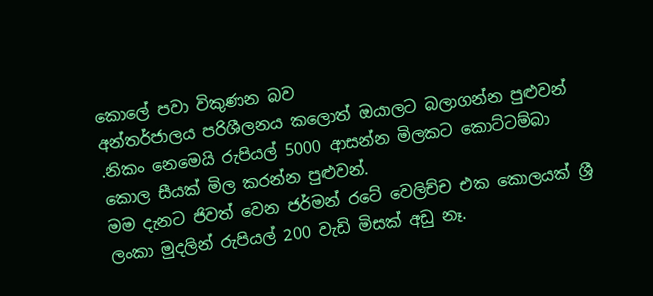කොලේ පවා විකුණන බව
අන්තර්ජාලය පරිශීලනය කලොත් ඔයාලට බලාගන්න පුළුවන් .නිකං නෙමෙයි රුපියල් 5000 ආසන්න මිලකට කොට්ටම්බා කොල සීයක් මිල කරන්න පුළුවන්.
මම දැනට ජිවත් වෙන ජර්මන් රටේ වෙලිච්ච එක කොලයක් ශ්‍රී ලංකා මුදලින් රුපියල් 200 වැඩි මිසක් අඩු නෑ.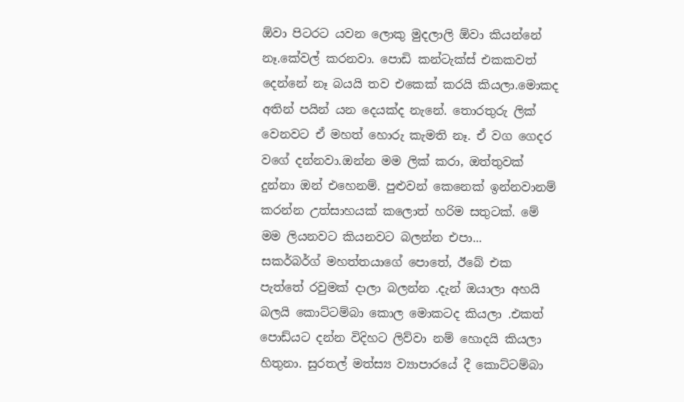ඕවා පිටරට යවන ලොකු මුදලාලි ඕවා කියන්නේ නෑ.කේවල් කරනවා. පොඩි කන්ටැක්ස් එකකවත් දෙන්නේ නෑ බයයි තව එකෙක් කරයි කියලා.මොකද අතින් පයින් යන දෙයක්ද නැනේ. තොරතුරු ලික් වෙනවට ඒ මහත් හොරු කැමති නෑ. ඒ වග ගෙදර වගේ දන්නවා.ඔන්න මම ලික් කරා, ඔත්තුවක් දුන්නා ඔන් එහෙනම්. පුළුවන් කෙනෙක් ඉන්නවානම් කරන්න උත්සාහයක් කලොත් හරිම සතුටක්. මේ මම ලියනවට කියනවට බලන්න එපා...
සකර්බර්ග් මහත්තයාගේ පොතේ, ඊබේ එක පැත්තේ රවුමක් දාලා බලන්න .දැන් ඔයාලා අහයි බලයි කොට්ටම්බා කොල මොකටද කියලා .එකත් පොඩ්යට දන්න විදිහට ලිව්වා නම් හොදයි කියලා හිතුනා. සුරතල් මත්ස්‍ය ව්‍යාපාරයේ දී කොට්ටම්බා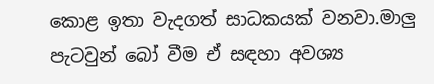කොළ ඉතා වැදගත් සාධකයක් වනවා.මාලු පැටවුන් බෝ වීම ඒ සඳහා අවශ්‍ය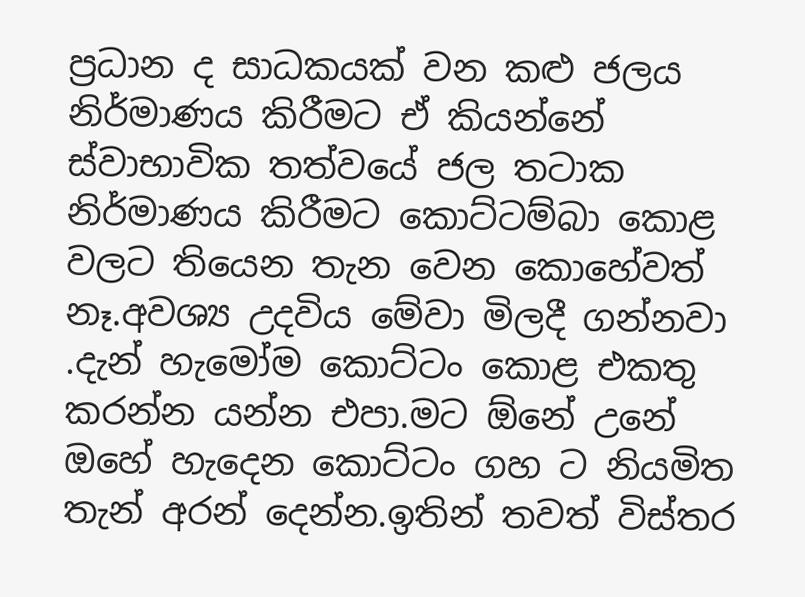ප්‍රධාන ද සාධකයක් වන කළු ජලය නිර්මාණය කිරීමට ඒ කියන්නේ ස්වාභාවික තත්වයේ ජල තටාක නිර්මාණය කිරීමට කොට්ටම්බා කොළ වලට තියෙන තැන වෙන කොහේවත් නෑ.අවශ්‍ය උදවිය මේවා මිලදී ගන්නවා .දැන් හැමෝම කොට්ටං කොළ එකතු කරන්න යන්න එපා.මට ඕනේ උනේ ඔහේ හැදෙන කොට්ටං ගහ ට නියමිත තැන් අරන් දෙන්න.ඉතින් තවත් විස්තර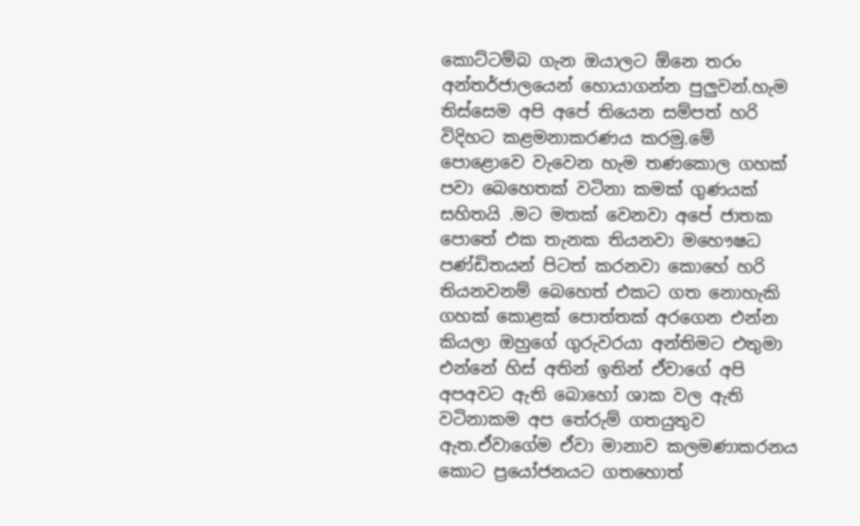කොට්ටම්බ ගැන ඔයාලට ඕනෙ තරං අන්තර්ජාලයෙන් හොයාගන්න පුලුවන්.හැම තිස්සෙම අපි අපේ තියෙන සම්පත් හරි විදිහට කළමනාකරණය කරමු.මේ පොළොවෙ වැවෙන හැම තණකොල ගහක් පවා බෙහෙතක් වටිනා කමක් ගුණයක් සහිතයි .මට මතක් වෙනවා අපේ ජාතක පොතේ එක තැනක තියනවා මහෞෂධ පණ්ඩිතයන් පිටත් කරනවා කොහේ හරි තියනවනම් බෙහෙත් එකට ගත නොහැකි ගහක් කොළක් පොත්තක් අරගෙන එන්න කියලා ඔහුගේ ගුරුවරයා අන්තිමට එතුමා එන්නේ හිස් අතින් ඉතින් ඒවාගේ අපි අපඅවට ඇති බොහෝ ශාක වල ඇති වටිනාකම අප තේරුම් ගතයුතුව ඇත.ඒවාගේම ඒවා මානාව කලමණාකරනය කොට ප්‍රයෝජනයට ගතහොත්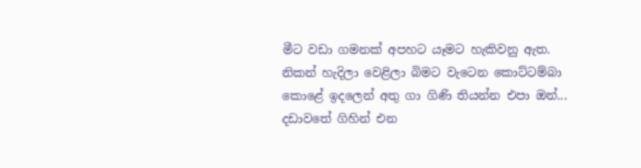මීට වඩා ගමනක් අපහට යෑමට හැකිවනු ඇත.
නිකන් හැදිලා වෙළිලා බිමට වැටෙන කොට්ටම්බා කොළේ ඉදලෙන් අතු ගා ගිණි තියන්න එපා ඔන්...
දඩාවතේ ගිහින් එන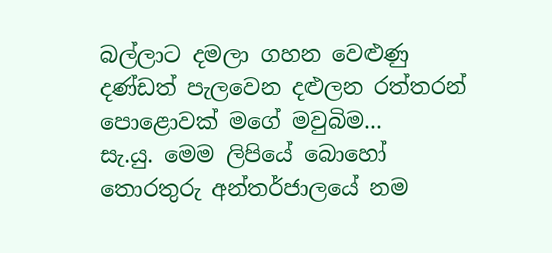බල්ලාට දමලා ගහන වෙළුණු දණ්ඩත් පැලවෙන දළුලන රත්තරන් පොළොවක් මගේ මවුබිම...
සැ.යු. මෙම ලිපියේ බොහෝ තොරතුරු අන්තර්ජාලයේ නම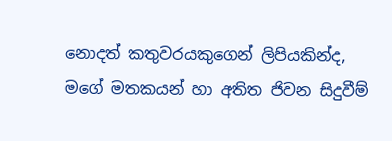නොදත් කතුවරයකුගෙන් ලිපියකින්ද, මගේ මතකයන් හා අතිත ජිවන සිදුවීම්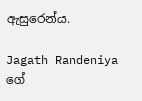ඇසුරෙන්ය.

Jagath Randeniya ගේ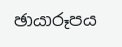ඡායාරූපය